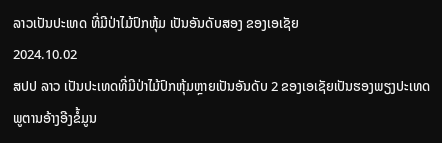ລາວເປັນປະເທດ ທີ່ມີປ່າໄມ້ປົກຫຸ້ມ ເປັນອັນດັບສອງ ຂອງເອເຊັຍ
2024.10.02
ສປປ ລາວ ເປັນປະເທດທີ່ມີປ່າໄມ້ປົກຫຸ້ມຫຼາຍເປັນອັນດັບ 2 ຂອງເອເຊັຍເປັນຮອງພຽງປະເທດພູຕານອ້າງອີງຂໍ້ມູນ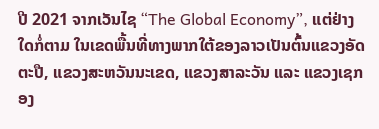ປີ 2021 ຈາກເວັນໄຊ “The Global Economy”, ແຕ່ຢ່າງໃດກໍ່ຕາມ ໃນເຂດພື້ນທີ່ທາງພາກໃຕ້ຂອງລາວເປັນຕົ້ນແຂວງອັດຕະປື, ແຂວງສະຫວັນນະເຂດ, ແຂວງສາລະວັນ ແລະ ແຂວງເຊກອງ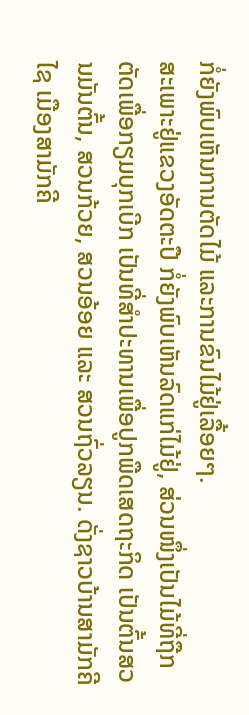ກໍ່ຍັງພົບເຫັນການຕັດໄມ້ ແລະການຂົນໄມ້ຢູ່ເລື້ອຍໆ.
ສະເພາະຢູ່ແຂວງອັດຕະປື ກໍ່ຍັງພົບເຫັນລົດແກ່ໄມ້ຢູ່, ສ່ວນໜຶ່ງເປັນໄມ້ທີ່ຖືກຕັດເພື່ອກຽມບຸກເບີກ ເປັນທີ່ສຳປະທານເພື່ອປູກພືດເສດຖະກິດ ເປັນຕົ້ນສວນມັນຕົ້ນ, ສວນກ້ວຍ, ສວນອ້ອຍ ແລະ ສວນຖົ່ວລຽນ. ດັ່ງຊາວບ້ານສາມັກຄີໄຊ ເມືອງສາມັກຄີ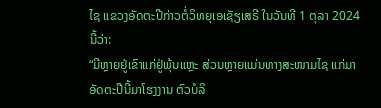ໄຊ ແຂວງອັດຕະປືກ່າວຕໍ່ວິທຍຸເອເຊັຽເສຣີ ໃນວັນທີ 1 ຕຸລາ 2024 ນີ້ວ່າ:
“ມີຫຼາຍຢູ່ເຂົາແກ່ຢູ່ພຸ້ນແຫຼະ ສ່ວນຫຼາຍແມ່ນທາງສະໜາມໄຊ ແກ່ມາອັດຕະປືນີ້ມາໂຮງງານ ຕົວບໍລິ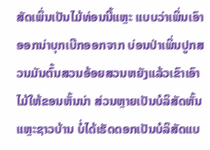ສັດເພິ່ນເປັນໄມ້ທ່ອນນີ້ແຫຼະ ແບບວ່າເພິ່ນເອົາອອກນ່າບຸກເບີກອອກຈາກ ບ່ອນປ່າເພິ່ນປູກສວນມັນຕົ້ນສວນອ້ອຍສວນຫຍັງແລ້ວເຂົາເອົາໄມ້ໃຫ້ຂອນຫັ້ນນ່າ ສ່ວນຫຼາຍເປັນບໍລິສັດຫັ້ນແຫຼະຊາວບ້ານ ບໍ່ໄດ້ເຮັດດອກເປັນບໍລິສັດແບ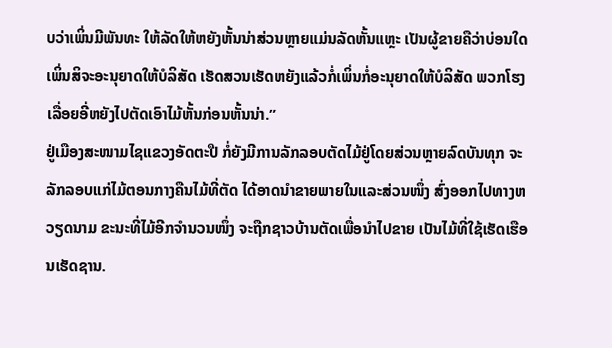ບວ່າເພິ່ນມີພັນທະ ໃຫ້ລັດໃຫ້ຫຍັງຫັ້ນນ່າສ່ວນຫຼາຍແມ່ນລັດຫັ້ນແຫຼະ ເປັນຜູ້ຂາຍຄືວ່າບ່ອນໃດເພິ່ນສິຈະອະນຸຍາດໃຫ້ບໍລິສັດ ເຮັດສວນເຮັດຫຍັງແລ້ວກໍ່ເພິ່ນກໍ່ອະນຸຍາດໃຫ້ບໍລິສັດ ພວກໂຮງເລື່ອຍອີ່ຫຍັງໄປຕັດເອົາໄມ້ຫັ້ນກ່ອນຫັ້ນນ່າ.”
ຢູ່ເມືອງສະໜາມໄຊແຂວງອັດຕະປື ກໍ່ຍັງມີການລັກລອບຕັດໄມ້ຢູ່ໂດຍສ່ວນຫຼາຍລົດບັນທຸກ ຈະລັກລອບແກ່ໄມ້ຕອນກາງຄືນໄມ້ທີ່ຕັດ ໄດ້ອາດນໍາຂາຍພາຍໃນແລະສ່ວນໜຶ່ງ ສົ່ງອອກໄປທາງຫວຽດນາມ ຂະນະທີ່ໄມ້ອີກຈຳນວນໜຶ່ງ ຈະຖືກຊາວບ້ານຕັດເພື່ອນໍາໄປຂາຍ ເປັນໄມ້ທີ່ໃຊ້ເຮັດເຮືອນເຮັດຊານ.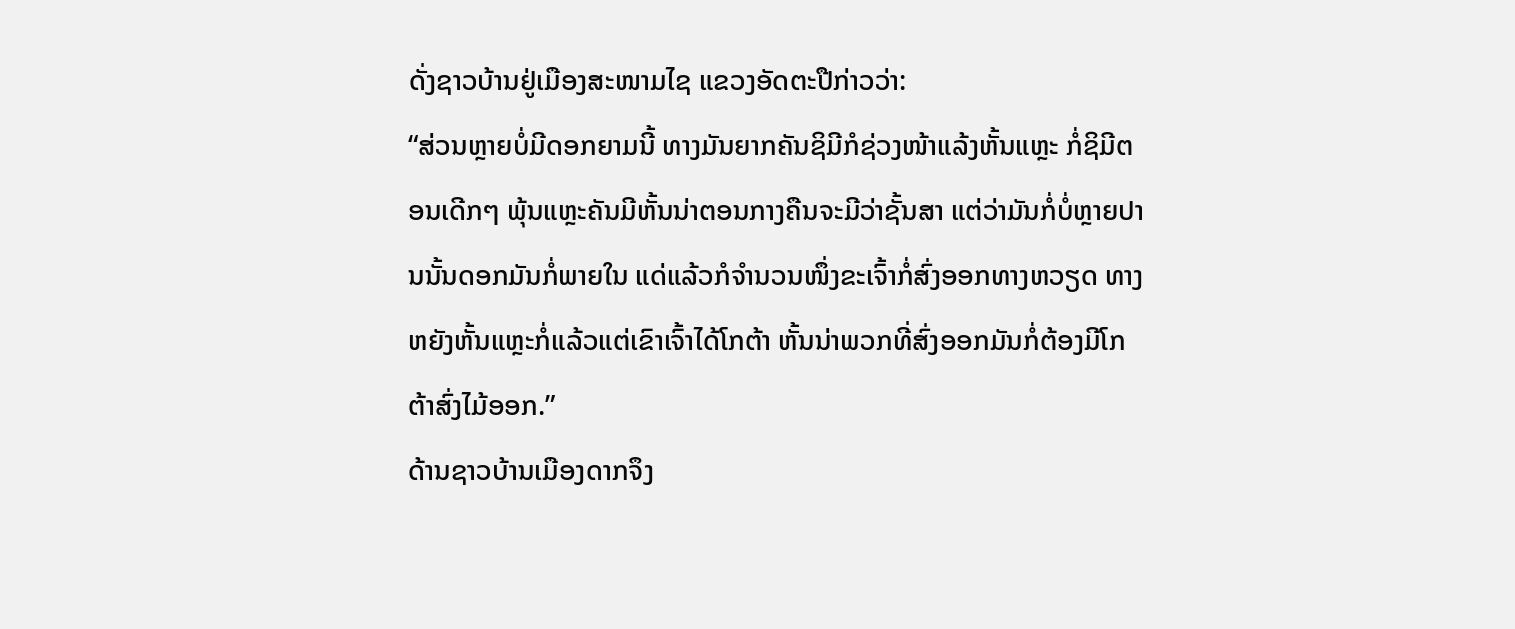ດັ່ງຊາວບ້ານຢູ່ເມືອງສະໜາມໄຊ ແຂວງອັດຕະປືກ່າວວ່າ:
“ສ່ວນຫຼາຍບໍ່ມີດອກຍາມນີ້ ທາງມັນຍາກຄັນຊິມີກໍຊ່ວງໜ້າແລ້ງຫັ້ນແຫຼະ ກໍ່ຊິມີຕອນເດີກໆ ພຸ້ນແຫຼະຄັນມີຫັ້ນນ່າຕອນກາງຄືນຈະມີວ່າຊັ້ນສາ ແຕ່ວ່າມັນກໍ່ບໍ່ຫຼາຍປານນັ້ນດອກມັນກໍ່ພາຍໃນ ແດ່ແລ້ວກໍຈຳນວນໜຶ່ງຂະເຈົ້າກໍ່ສົ່ງອອກທາງຫວຽດ ທາງຫຍັງຫັ້ນແຫຼະກໍ່ແລ້ວແຕ່ເຂົາເຈົ້າໄດ້ໂກຕ້າ ຫັ້ນນ່າພວກທີ່ສົ່ງອອກມັນກໍ່ຕ້ອງມີໂກຕ້າສົ່ງໄມ້ອອກ.”
ດ້ານຊາວບ້ານເມືອງດາກຈຶງ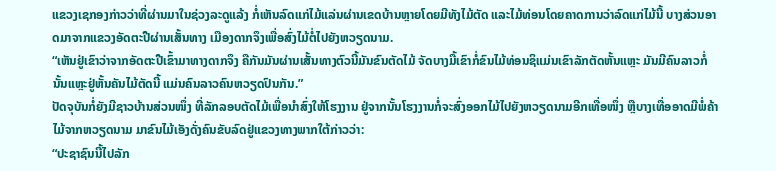ແຂວງເຊກອງກ່າວວ່າທີ່ຜ່ານມາໃນຊ່ວງລະດູແລ້ງ ກໍ່ເຫັນລົດແກ່ໄມ້ແລ່ນຜ່ານເຂດບ້ານຫຼາຍໂດຍມີທັງໄມ້ຕັດ ແລະໄມ້ທ່ອນໂດຍຄາດການວ່າລົດແກ່ໄມ້ນີ້ ບາງສ່ວນອາດມາຈາກແຂວງອັດຕະປືຜ່ານເສັ້ນທາງ ເມືອງດາກຈຶງເພື່ອສົ່ງໄມ້ຕໍ່ໄປຍັງຫວຽດນາມ.
“ເຫັນຢູ່ເຂົາວ່າຈາກອັດຕະປືເຂົ້າມາທາງດາກຈຶງ ຄືກັນມັນຜ່ານເສັ້ນທາງຕົວນີ້ມັນຂົນຕັດໄມ້ ຈັດບາງມື້ເຂົາກໍ່ຂົນໄມ້ທ່ອນຊິແມ່ນເຂົາລັກຕັດຫັ້ນແຫຼະ ມັນມີຄົນລາວກໍ່ນັ້ນແຫຼະຢູ່ຫັ້ນຄັນໄມ້ຕັດນີ້ ແມ່ນຄົນລາວຄົນຫວຽດປົນກັນ.”
ປັດຈຸບັນກໍ່ຍັງມີຊາວບ້ານສ່ວນໜຶ່ງ ທີ່ລັກລອບຕັດໄມ້ເພື່ອນໍາສົ່ງໃຫ້ໂຮງງານ ຢູ່ຈາກນັ້ນໂຮງງານກໍ່ຈະສົ່ງອອກໄມ້ໄປຍັງຫວຽດນາມອີກເທື່ອໜຶ່ງ ຫຼືບາງເທື່ອອາດມີພໍ່ຄ້າໄມ້ຈາກຫວຽດນາມ ມາຂົນໄມ້ເອັງດັ່ງຄົນຂັບລົດຢູ່ແຂວງທາງພາກໃຕ້ກ່າວວ່າ:
“ປະຊາຊົນນີ້ໄປລັກ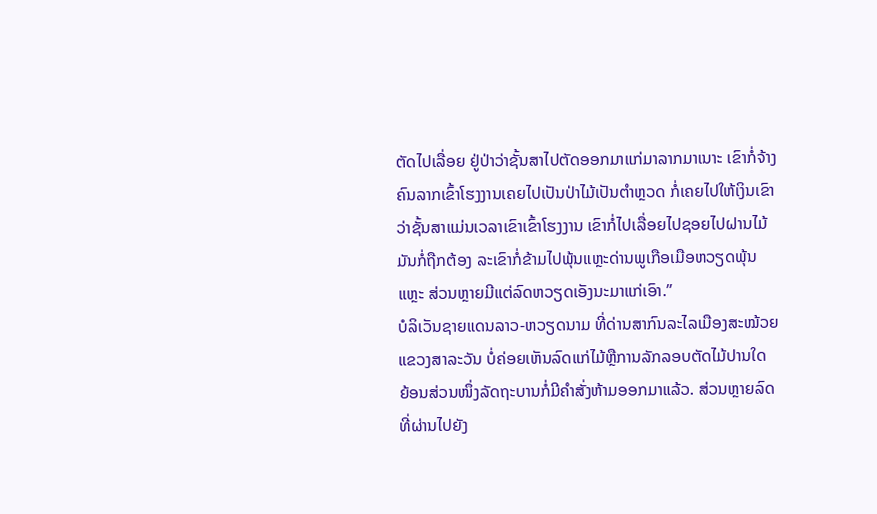ຕັດໄປເລື່ອຍ ຢູ່ປ່າວ່າຊັ້ນສາໄປຕັດອອກມາແກ່ມາລາກມາເນາະ ເຂົາກໍ່ຈ້າງຄົນລາກເຂົ້າໂຮງງານເຄຍໄປເປັນປ່າໄມ້ເປັນຕໍາຫຼວດ ກໍ່ເຄຍໄປໃຫ້ເງິນເຂົາວ່າຊັ້ນສາແມ່ນເວລາເຂົາເຂົ້າໂຮງງານ ເຂົາກໍ່ໄປເລື່ອຍໄປຊອຍໄປຝານໄມ້ມັນກໍ່ຖືກຕ້ອງ ລະເຂົາກໍ່ຂ້າມໄປພຸ້ນແຫຼະດ່ານພູເກືອເມືອຫວຽດພຸ້ນແຫຼະ ສ່ວນຫຼາຍມີແຕ່ລົດຫວຽດເອັງນະມາແກ່ເອົາ.”
ບໍລິເວັນຊາຍແດນລາວ-ຫວຽດນາມ ທີ່ດ່ານສາກົນລະໄລເມືອງສະໝ້ວຍແຂວງສາລະວັນ ບໍ່ຄ່ອຍເຫັນລົດແກ່ໄມ້ຫຼືການລັກລອບຕັດໄມ້ປານໃດ ຍ້ອນສ່ວນໜຶ່ງລັດຖະບານກໍ່ມີຄຳສັ່ງຫ້າມອອກມາແລ້ວ. ສ່ວນຫຼາຍລົດທີ່ຜ່ານໄປຍັງ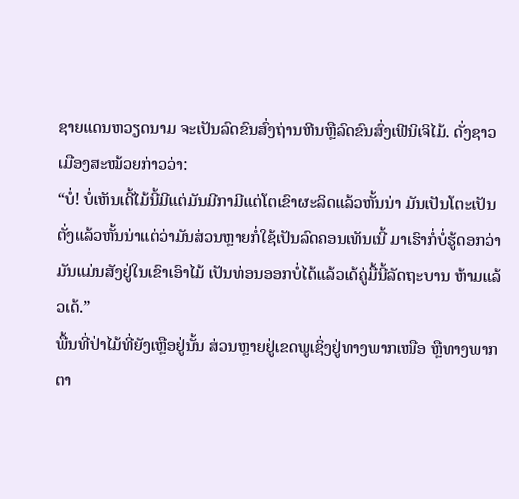ຊາຍແດນຫວຽດນາມ ຈະເປັນລົດຂົນສົ່ງຖ່ານຫີນຫຼືລົດຂົນສົ່ງເຟີນິເຈິໄມ້. ດັ່ງຊາວເມືອງສະໝ້ວຍກ່າວວ່າ:
“ບໍ່! ບໍ່ເຫັນເດີ້ໄມ້ນີ້ມີແຕ່ມັນມີກາມີແຕ່ໂຕເຂົາຜະລິດແລ້ວຫັ້ນນ່າ ມັນເປັນໂຕະເປັນຕັ່ງແລ້ວຫັ້ນນ່າແຕ່ວ່າມັນສ່ວນຫຼາຍກໍ່ໃຊ້ເປັນລົດຄອນເທັນເນີ້ ມາເຮົາກໍ່ບໍ່ຮູ້ດອກວ່າມັນແມ່ນສັງຢູ່ໃນເຂົາເອົາໄມ້ ເປັນທ່ອນອອກບໍ່ໄດ້ແລ້ວເດ້ຄູ່ມື້ນີ້ລັດຖະບານ ຫ້າມແລ້ວເດ້.”
ພື້ນທີ່ປ່າໄມ້ທີ່ຍັງເຫຼືອຢູ່ນັ້ນ ສ່ວນຫຼາຍຢູ່ເຂດພູເຊິ່ງຢູ່ທາງພາກເໜືອ ຫຼືທາງພາກຕາ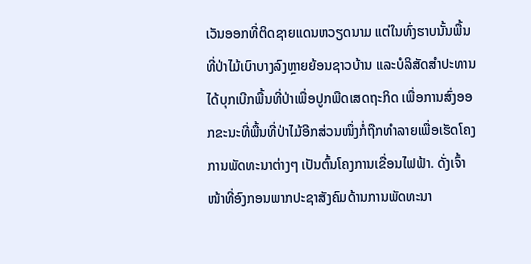ເວັນອອກທີ່ຕິດຊາຍແດນຫວຽດນາມ ແຕ່ໃນທົ່ງຮາບນັ້ນພື້ນທີ່ປ່າໄມ້ເບົາບາງລົງຫຼາຍຍ້ອນຊາວບ້ານ ແລະບໍລິສັດສຳປະທານໄດ້ບຸກເບີກພື້ນທີ່ປ່າເພື່ອປູກພືດເສດຖະກິດ ເພື່ອການສົ່ງອອກຂະນະທີ່ພື້ນທີ່ປ່າໄມ້ອີກສ່ວນໜຶ່ງກໍ່ຖືກທຳລາຍເພື່ອເຮັດໂຄງການພັດທະນາຕ່າງໆ ເປັນຕົ້ນໂຄງການເຂື່ອນໄຟຟ້າ. ດັ່ງເຈົ້າໜ້າທີ່ອົງກອນພາກປະຊາສັງຄົມດ້ານການພັດທະນາ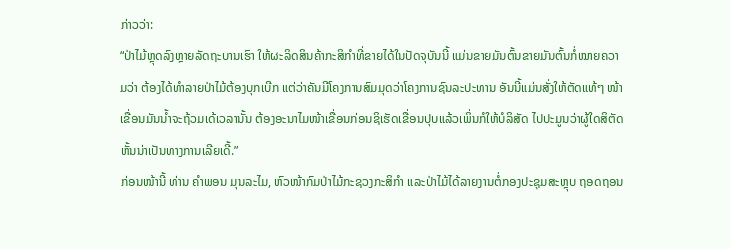ກ່າວວ່າ:
“ປ່າໄມ້ຫຼຸດລົງຫຼາຍລັດຖະບານເຮົາ ໃຫ້ຜະລິດສິນຄ້າກະສິກໍາທີ່ຂາຍໄດ້ໃນປັດຈຸບັນນີ້ ແມ່ນຂາຍມັນຕົ້ນຂາຍມັນຕົ້ນກໍ່ໝາຍຄວາມວ່າ ຕ້ອງໄດ້ທຳລາຍປ່າໄມ້ຕ້ອງບຸກເບີກ ແຕ່ວ່າຄັນມີໂຄງການສົມມຸດວ່າໂຄງການຊົນລະປະທານ ອັນນີ້ແມ່ນສັ່ງໃຫ້ຕັດແທ້ໆ ໜ້າເຂື່ອນມັນນໍ້າຈະຖ້ວມເດ້ເວລານັ້ນ ຕ້ອງອະນາໄມໜ້າເຂື່ອນກ່ອນຊິເຮັດເຂື່ອນປຸບແລ້ວເພິ່ນກໍໃຫ້ບໍລິສັດ ໄປປະມູນວ່າຜູ້ໃດສິຕັດຫັ້ນນ່າເປັນທາງການເລີຍເດີ້.”
ກ່ອນໜ້ານີ້ ທ່ານ ຄໍາພອນ ມຸນລະໄມ, ຫົວໜ້າກົມປ່າໄມ້ກະຊວງກະສິກໍາ ແລະປ່າໄມ້ໄດ້ລາຍງານຕໍ່ກອງປະຊຸມສະຫຼຸບ ຖອດຖອນ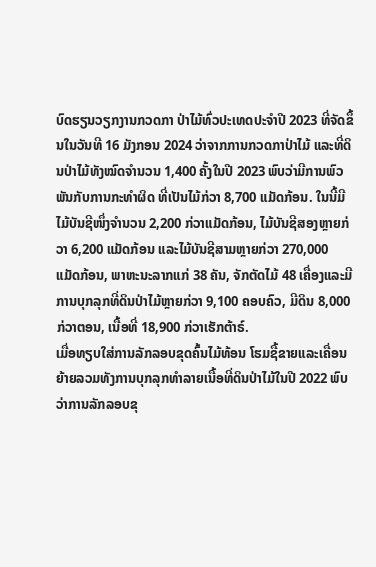ບົດຮຽນວຽກງານກວດກາ ປ່າໄມ້ທົ່ວປະເທດປະຈຳປີ 2023 ທີ່ຈັດຂຶ້ນໃນວັນທີ 16 ມັງກອນ 2024 ວ່າຈາກການກວດກາປ່າໄມ້ ແລະທີ່ດິນປ່າໄມ້ທັງໝົດຈຳນວນ 1,400 ຄັ້ງໃນປີ 2023 ພົບວ່າມີການພົວພັນກັບການກະທຳຜິດ ທີ່ເປັນໄມ້ກ່ວາ 8,700 ແມັດກ້ອນ. ໃນນີ້ມີໄມ້ບັນຊີໜຶ່ງຈຳນວນ 2,200 ກ່ວາແມັດກ້ອນ, ໄມ້ບັນຊີສອງຫຼາຍກ່ວາ 6,200 ແມັດກ້ອນ ແລະໄມ້ບັນຊີສາມຫຼາຍກ່ວາ 270,000 ແມັດກ້ອນ, ພາຫະນະລາກແກ່ 38 ຄັນ, ຈັກຕັດໄມ້ 48 ເຄື່ອງແລະມີການບຸກລຸກທີ່ດິນປ່າໄມ້ຫຼາຍກ່ວາ 9,100 ຄອບຄົວ, ມີດິນ 8,000 ກ່ວາຕອນ, ເນື້ອທີ່ 18,900 ກ່ວາເຮັກຕ້າຣ໌.
ເມື່ອທຽບໃສ່ການລັກລອບຂຸດຄົ້ນໄມ້ທ້ອນ ໂຮມຊື້ຂາຍແລະເຄື່ອນຍ້າຍລວມທັງການບຸກລຸກທຳລາຍເນື້ອທີ່ດິນປ່າໄມ້ໃນປີ 2022 ພົບວ່າການລັກລອບຂຸ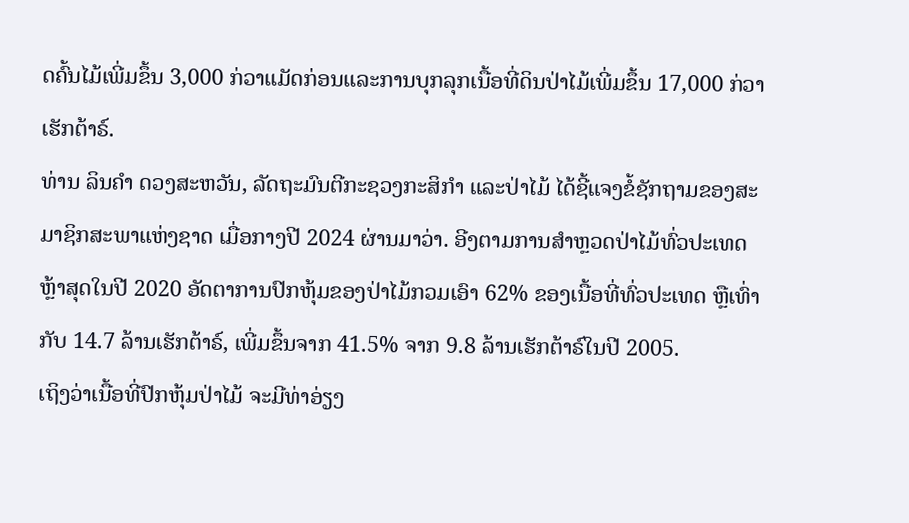ດຄົ້ນໄມ້ເພີ່ມຂຶ້ນ 3,000 ກ່ວາແມັດກ່ອນແລະການບຸກລຸກເນື້ອທີ່ດິນປ່າໄມ້ເພີ່ມຂຶ້ນ 17,000 ກ່ວາເຮັກຕ້າຣ໌.
ທ່ານ ລິນຄໍາ ດວງສະຫວັນ, ລັດຖະມົນຕີກະຊວງກະສິກໍາ ແລະປ່າໄມ້ ໄດ້ຊີ້ແຈງຂໍ້ຊັກຖາມຂອງສະມາຊິກສະພາແຫ່ງຊາດ ເມື່ອກາງປີ 2024 ຜ່ານມາວ່າ. ອີງຕາມການສຳຫຼວດປ່າໄມ້ທົ່ວປະເທດ ຫຼ້າສຸດໃນປີ 2020 ອັດຕາການປົກຫຸ້ມຂອງປ່າໄມ້ກວມເອົາ 62% ຂອງເນື້ອທີ່ທົ່ວປະເທດ ຫຼືເທົ່າກັບ 14.7 ລ້ານເຮັກຕ້າຣ໌, ເພີ່ມຂຶ້ນຈາກ 41.5% ຈາກ 9.8 ລ້ານເຮັກຕ້າຣ໌ໃນປີ 2005.
ເຖິງວ່າເນື້ອທີ່ປົກຫຸ້ມປ່າໄມ້ ຈະມີທ່າອ່ຽງ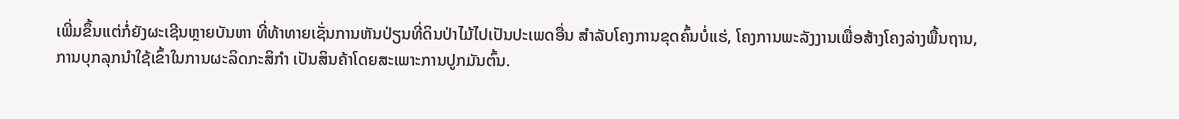ເພີ່ມຂຶ້ນແຕ່ກໍ່ຍັງຜະເຊີນຫຼາຍບັນຫາ ທີ່ທ້າທາຍເຊັ່ນການຫັນປ່ຽນທີ່ດິນປ່າໄມ້ໄປເປັນປະເພດອື່ນ ສຳລັບໂຄງການຂຸດຄົ້ນບໍ່ແຮ່, ໂຄງການພະລັງງານເພື່ອສ້າງໂຄງລ່າງພື້ນຖານ, ການບຸກລຸກນໍາໃຊ້ເຂົ້າໃນການຜະລິດກະສິກຳ ເປັນສິນຄ້າໂດຍສະເພາະການປູກມັນຕົ້ນ.